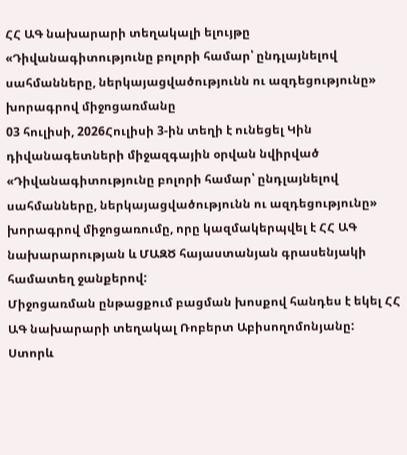ՀՀ ԱԳ նախարարի տեղակալի ելույթը «Դիվանագիտությունը բոլորի համար՝ ընդլայնելով սահմանները, ներկայացվածությունն ու ազդեցությունը» խորագրով միջոցառմանը
03 հուլիսի, 2026Հուլիսի 3-ին տեղի է ունեցել Կին դիվանագետների միջազգային օրվան նվիրված «Դիվանագիտությունը բոլորի համար՝ ընդլայնելով սահմանները, ներկայացվածությունն ու ազդեցությունը» խորագրով միջոցառումը, որը կազմակերպվել է ՀՀ ԱԳ նախարարության և ՄԱԶԾ հայաստանյան գրասենյակի համատեղ ջանքերով:
Միջոցառման ընթացքում բացման խոսքով հանդես է եկել ՀՀ ԱԳ նախարարի տեղակալ Ռոբերտ Աբիսողոմոնյանը:
Ստորև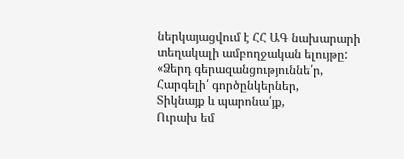ներկայացվում է ՀՀ ԱԳ նախարարի տեղակալի ամբողջական ելույթը:
«Ձերդ գերազանցություննե՛ր,
Հարգելի՛ գործընկերներ,
Տիկնայք և պարոնա՛յք,
Ուրախ եմ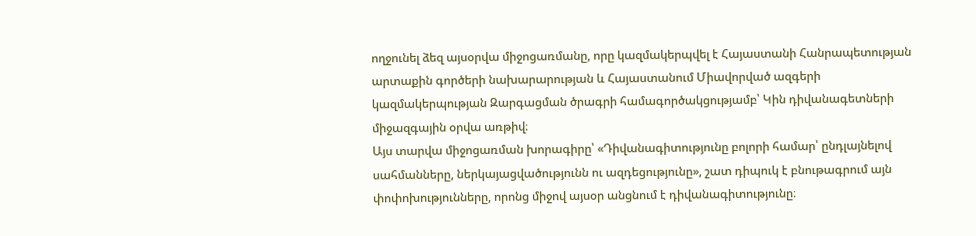ողջունել ձեզ այսօրվա միջոցառմանը, որը կազմակերպվել է Հայաստանի Հանրապետության արտաքին գործերի նախարարության և Հայաստանում Միավորված ազգերի կազմակերպության Զարգացման ծրագրի համագործակցությամբ՝ Կին դիվանագետների միջազգային օրվա առթիվ։
Այս տարվա միջոցառման խորագիրը՝ «Դիվանագիտությունը բոլորի համար՝ ընդլայնելով սահմանները, ներկայացվածությունն ու ազդեցությունը», շատ դիպուկ է բնութագրում այն փոփոխությունները, որոնց միջով այսօր անցնում է դիվանագիտությունը։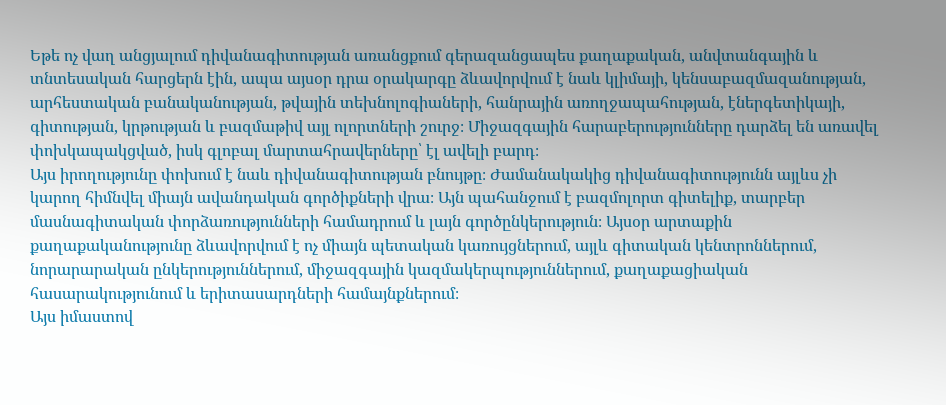Եթե ոչ վաղ անցյալում դիվանագիտության առանցքում գերազանցապես քաղաքական, անվտանգային և տնտեսական հարցերն էին, ապա այսօր դրա օրակարգը ձևավորվում է նաև կլիմայի, կենսաբազմազանության, արհեստական բանականության, թվային տեխնոլոգիաների, հանրային առողջապահության, էներգետիկայի, գիտության, կրթության և բազմաթիվ այլ ոլորտների շուրջ։ Միջազգային հարաբերությունները դարձել են առավել փոխկապակցված, իսկ գլոբալ մարտահրավերները՝ էլ ավելի բարդ։
Այս իրողությունը փոխում է նաև դիվանագիտության բնույթը։ Ժամանակակից դիվանագիտությունն այլևս չի կարող հիմնվել միայն ավանդական գործիքների վրա։ Այն պահանջում է բազմոլորտ գիտելիք, տարբեր մասնագիտական փորձառությունների համադրում և լայն գործընկերություն։ Այսօր արտաքին քաղաքականությունը ձևավորվում է ոչ միայն պետական կառույցներում, այլև գիտական կենտրոններում, նորարարական ընկերություններում, միջազգային կազմակերպություններում, քաղաքացիական հասարակությունում և երիտասարդների համայնքներում։
Այս իմաստով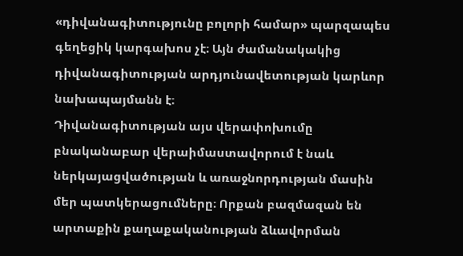«դիվանագիտությունը բոլորի համար» պարզապես գեղեցիկ կարգախոս չէ։ Այն ժամանակակից դիվանագիտության արդյունավետության կարևոր նախապայմանն է։
Դիվանագիտության այս վերափոխումը բնականաբար վերաիմաստավորում է նաև ներկայացվածության և առաջնորդության մասին մեր պատկերացումները։ Որքան բազմազան են արտաքին քաղաքականության ձևավորման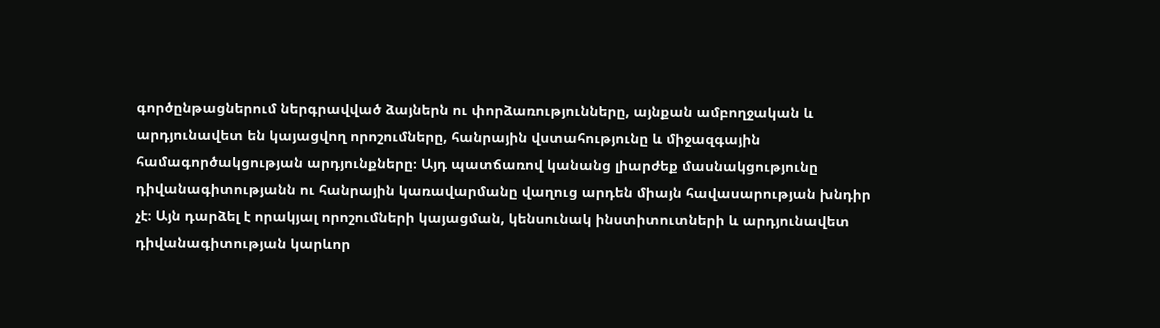գործընթացներում ներգրավված ձայներն ու փորձառությունները, այնքան ամբողջական և արդյունավետ են կայացվող որոշումները, հանրային վստահությունը և միջազգային համագործակցության արդյունքները։ Այդ պատճառով կանանց լիարժեք մասնակցությունը դիվանագիտությանն ու հանրային կառավարմանը վաղուց արդեն միայն հավասարության խնդիր չէ։ Այն դարձել է որակյալ որոշումների կայացման, կենսունակ ինստիտուտների և արդյունավետ դիվանագիտության կարևոր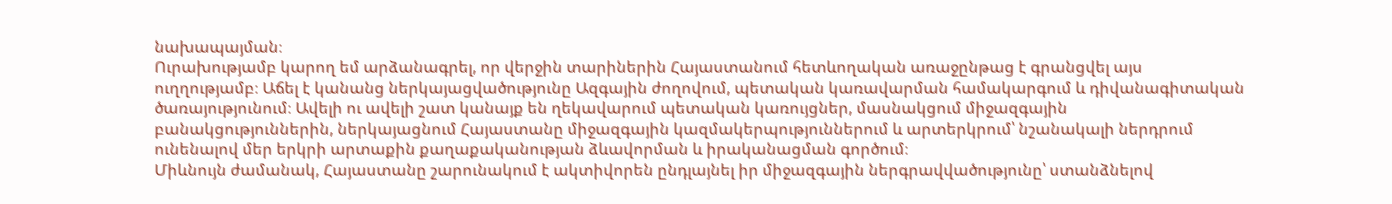նախապայման։
Ուրախությամբ կարող եմ արձանագրել, որ վերջին տարիներին Հայաստանում հետևողական առաջընթաց է գրանցվել այս ուղղությամբ։ Աճել է կանանց ներկայացվածությունը Ազգային ժողովում, պետական կառավարման համակարգում և դիվանագիտական ծառայությունում։ Ավելի ու ավելի շատ կանայք են ղեկավարում պետական կառույցներ, մասնակցում միջազգային բանակցություններին, ներկայացնում Հայաստանը միջազգային կազմակերպություններում և արտերկրում՝ նշանակալի ներդրում ունենալով մեր երկրի արտաքին քաղաքականության ձևավորման և իրականացման գործում։
Միևնույն ժամանակ, Հայաստանը շարունակում է ակտիվորեն ընդլայնել իր միջազգային ներգրավվածությունը՝ ստանձնելով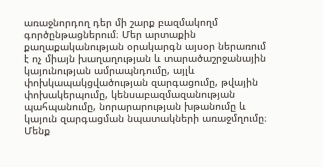առաջնորդող դեր մի շարք բազմակողմ գործընթացներում։ Մեր արտաքին քաղաքականության օրակարգն այսօր ներառում է ոչ միայն խաղաղության և տարածաշրջանային կայունության ամրապնդումը, այլև փոխկապակցվածության զարգացումը, թվային փոխակերպումը, կենսաբազմազանության պահպանումը, նորարարության խթանումը և կայուն զարգացման նպատակների առաջմղումը։ Մենք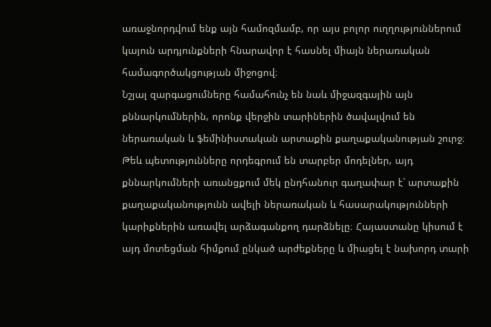առաջնորդվում ենք այն համոզմամբ, որ այս բոլոր ուղղություններում կայուն արդյունքների հնարավոր է հասնել միայն ներառական համագործակցության միջոցով։
Նշյալ զարգացումները համահունչ են նաև միջազգային այն քննարկումներին, որոնք վերջին տարիներին ծավալվում են ներառական և ֆեմինիստական արտաքին քաղաքականության շուրջ։ Թեև պետությունները որդեգրում են տարբեր մոդելներ, այդ քննարկումների առանցքում մեկ ընդհանուր գաղափար է՝ արտաքին քաղաքականությունն ավելի ներառական և հասարակությունների կարիքներին առավել արձագանքող դարձնելը։ Հայաստանը կիսում է այդ մոտեցման հիմքում ընկած արժեքները և միացել է նախորդ տարի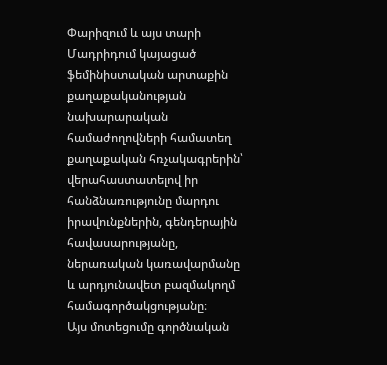Փարիզում և այս տարի Մադրիդում կայացած ֆեմինիստական արտաքին քաղաքականության նախարարական համաժողովների համատեղ քաղաքական հռչակագրերին՝ վերահաստատելով իր հանձնառությունը մարդու իրավունքներին, գենդերային հավասարությանը, ներառական կառավարմանը և արդյունավետ բազմակողմ համագործակցությանը։
Այս մոտեցումը գործնական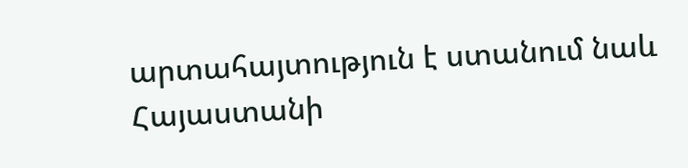արտահայտություն է ստանում նաև Հայաստանի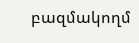բազմակողմ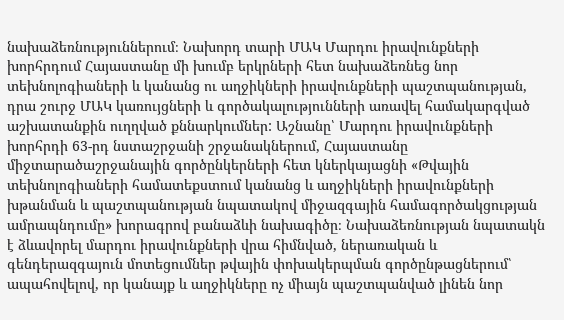նախաձեռնություններում։ Նախորդ տարի ՄԱԿ Մարդու իրավունքների խորհրդում Հայաստանը մի խումբ երկրների հետ նախաձեռնեց նոր տեխնոլոգիաների և կանանց ու աղջիկների իրավունքների պաշտպանության, դրա շուրջ ՄԱԿ կառույցների և գործակալությունների առավել համակարգված աշխատանքին ուղղված քննարկումներ: Աշնանը՝ Մարդու իրավունքների խորհրդի 63-րդ նստաշրջանի շրջանակներում, Հայաստանը միջտարածաշրջանային գործընկերների հետ կներկայացնի «Թվային տեխնոլոգիաների համատեքստում կանանց և աղջիկների իրավունքների խթանման և պաշտպանության նպատակով միջազգային համագործակցության ամրապնդումը» խորագրով բանաձևի նախագիծը։ Նախաձեռնության նպատակն է ձևավորել մարդու իրավունքների վրա հիմնված, ներառական և գենդերազգայուն մոտեցումներ թվային փոխակերպման գործընթացներում՝ ապահովելով, որ կանայք և աղջիկները ոչ միայն պաշտպանված լինեն նոր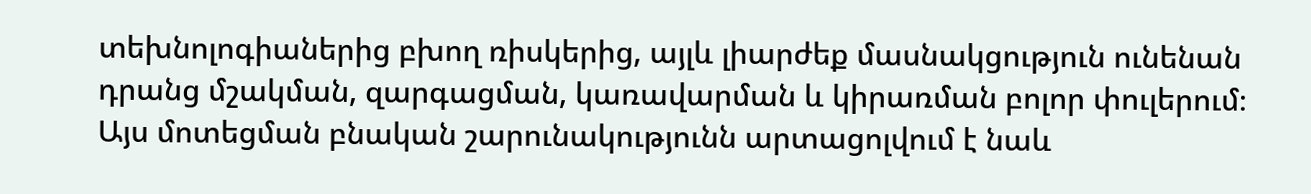տեխնոլոգիաներից բխող ռիսկերից, այլև լիարժեք մասնակցություն ունենան դրանց մշակման, զարգացման, կառավարման և կիրառման բոլոր փուլերում։
Այս մոտեցման բնական շարունակությունն արտացոլվում է նաև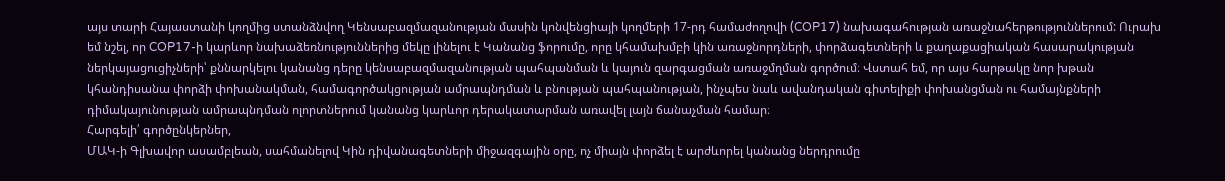այս տարի Հայաստանի կողմից ստանձնվող Կենսաբազմազանության մասին կոնվենցիայի կողմերի 17-րդ համաժողովի (COP17) նախագահության առաջնահերթություններում: Ուրախ եմ նշել, որ COP17-ի կարևոր նախաձեռնություններից մեկը լինելու է Կանանց ֆորումը, որը կհամախմբի կին առաջնորդների, փորձագետների և քաղաքացիական հասարակության ներկայացուցիչների՝ քննարկելու կանանց դերը կենսաբազմազանության պահպանման և կայուն զարգացման առաջմղման գործում։ Վստահ եմ, որ այս հարթակը նոր խթան կհանդիսանա փորձի փոխանակման, համագործակցության ամրապնդման և բնության պահպանության, ինչպես նաև ավանդական գիտելիքի փոխանցման ու համայնքների դիմակայունության ամրապնդման ոլորտներում կանանց կարևոր դերակատարման առավել լայն ճանաչման համար։
Հարգելի՛ գործընկերներ,
ՄԱԿ-ի Գլխավոր ասամբլեան, սահմանելով Կին դիվանագետների միջազգային օրը, ոչ միայն փորձել է արժևորել կանանց ներդրումը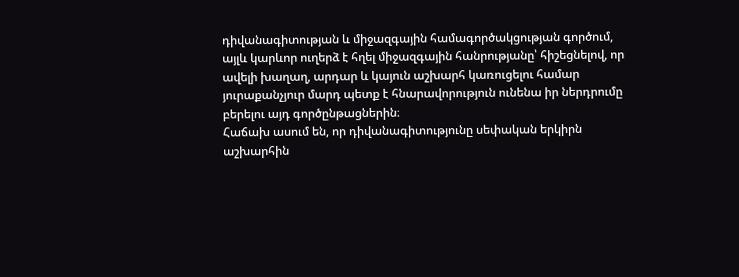դիվանագիտության և միջազգային համագործակցության գործում, այլև կարևոր ուղերձ է հղել միջազգային հանրությանը՝ հիշեցնելով, որ ավելի խաղաղ, արդար և կայուն աշխարհ կառուցելու համար յուրաքանչյուր մարդ պետք է հնարավորություն ունենա իր ներդրումը բերելու այդ գործընթացներին։
Հաճախ ասում են, որ դիվանագիտությունը սեփական երկիրն աշխարհին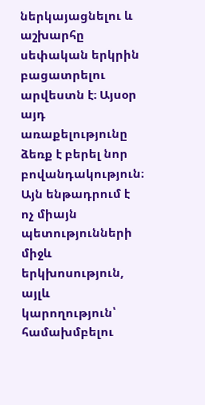ներկայացնելու և աշխարհը սեփական երկրին բացատրելու արվեստն է։ Այսօր այդ առաքելությունը ձեռք է բերել նոր բովանդակություն։ Այն ենթադրում է ոչ միայն պետությունների միջև երկխոսություն, այլև կարողություն՝ համախմբելու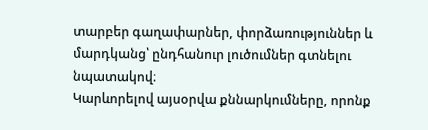տարբեր գաղափարներ, փորձառություններ և մարդկանց՝ ընդհանուր լուծումներ գտնելու նպատակով։
Կարևորելով այսօրվա քննարկումները, որոնք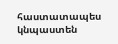հաստատապես կնպաստեն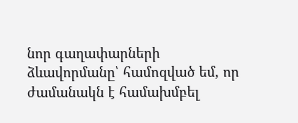նոր գաղափարների ձևավորմանը՝ համոզված եմ, որ ժամանակն է համախմբել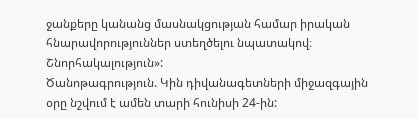ջանքերը կանանց մասնակցության համար իրական հնարավորություններ ստեղծելու նպատակով։
Շնորհակալություն»:
Ծանոթագրություն. Կին դիվանագետների միջազգային օրը նշվում է ամեն տարի հունիսի 24-ին: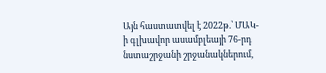Այն հաստատվել է 2022թ.՝ ՄԱԿ-ի գլխավոր ասամբլեայի 76-րդ նստաշրջանի շրջանակներում,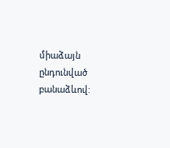միաձայն ընդունված բանաձևով: